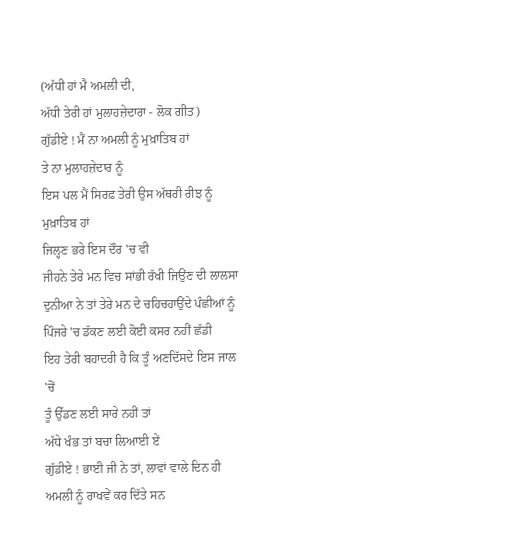(ਅੱਧੀ ਹਾਂ ਮੈ ਅਮਲੀ ਦੀ,
ਅੱਧੀ ਤੇਰੀ ਹਾਂ ਮੁਲਾਹਜ਼ੇਦਾਰਾ - ਲੋਕ ਗੀਤ)
ਗੁੱਡੀਏ ! ਮੈਂ ਨਾ ਅਮਲੀ ਨੂੰ ਮੁਖ਼ਾਤਿਬ ਹਾਂ
ਤੇ ਨਾ ਮੁਲਾਹਜ਼ੇਦਾਰ ਨੂੰ
ਇਸ ਪਲ ਮੈਂ ਸਿਰਫ਼ ਤੇਰੀ ਉਸ ਅੱਥਰੀ ਰੀਝ ਨੂੰ ਮੁਖ਼ਾਤਿਬ ਹਾਂ
ਜਿਲ੍ਹਣ ਭਰੇ ਇਸ ਦੌਰ 'ਚ ਵੀ
ਜੀਹਨੇ ਤੇਰੇ ਮਨ ਵਿਚ ਸਾਂਭੀ ਰੱਖੀ ਜਿਉਂਣ ਦੀ ਲਾਲਸਾ
ਦੁਨੀਆ ਨੇ ਤਾਂ ਤੇਰੇ ਮਨ ਦੇ ਚਹਿਚਹਾਉਂਦੇ ਪੰਛੀਆਂ ਨੂੰ
ਪਿੰਜਰੇ 'ਚ ਡੱਕਣ ਲਈ ਕੋਈ ਕਸਰ ਨਹੀਂ ਛੱਡੀ
ਇਹ ਤੇਰੀ ਬਹਾਦਰੀ ਹੈ ਕਿ ਤੂੰ ਅਣਦਿੱਸਦੇ ਇਸ ਜਾਲ 'ਚੋਂ
ਤੂੰ ਉੱਡਣ ਲਈ ਸਾਰੇ ਨਹੀਂ ਤਾਂ
ਅੱਧੇ ਖੰਭ ਤਾਂ ਬਚਾ ਲਿਆਈ ਏਂ
ਗੁੱਡੀਏ ! ਭਾਈ ਜੀ ਨੇ ਤਾਂ, ਲਾਵਾਂ ਵਾਲੇ ਦਿਨ ਹੀ
ਅਮਲੀ ਨੂੰ ਰਾਖਵੇਂ ਕਰ ਦਿੱਤੇ ਸਨ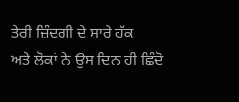ਤੇਰੀ ਜ਼ਿੰਦਗੀ ਦੇ ਸਾਰੇ ਹੱਕ
ਅਤੇ ਲੋਕਾਂ ਨੇ ਉਸ ਦਿਨ ਹੀ ਛਿੰਦੋ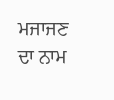ਮਜਾਜਣ ਦਾ ਨਾਮ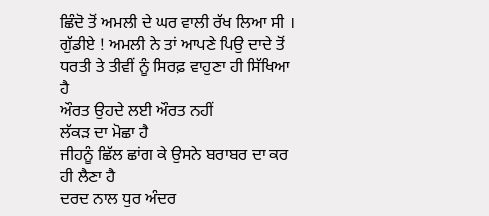ਛਿੰਦੋ ਤੋਂ ਅਮਲੀ ਦੇ ਘਰ ਵਾਲੀ ਰੱਖ ਲਿਆ ਸੀ ।
ਗੁੱਡੀਏ ! ਅਮਲੀ ਨੇ ਤਾਂ ਆਪਣੇ ਪਿਉ ਦਾਦੇ ਤੋਂ
ਧਰਤੀ ਤੇ ਤੀਵੀਂ ਨੂੰ ਸਿਰਫ਼ ਵਾਹੁਣਾ ਹੀ ਸਿੱਖਿਆ ਹੈ
ਔਰਤ ਉਹਦੇ ਲਈ ਔਰਤ ਨਹੀਂ
ਲੱਕੜ ਦਾ ਮੋਛਾ ਹੈ
ਜੀਹਨੂੰ ਛਿੱਲ ਛਾਂਗ ਕੇ ਉਸਨੇ ਬਰਾਬਰ ਦਾ ਕਰ ਹੀ ਲੈਣਾ ਹੈ
ਦਰਦ ਨਾਲ ਧੁਰ ਅੰਦਰ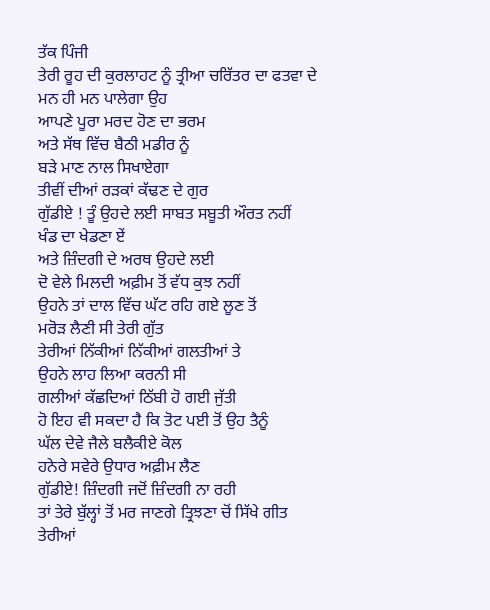ਤੱਕ ਪਿੰਜੀ
ਤੇਰੀ ਰੂਹ ਦੀ ਕੁਰਲਾਹਟ ਨੂੰ ਤ੍ਰੀਆ ਚਰਿੱਤਰ ਦਾ ਫਤਵਾ ਦੇ
ਮਨ ਹੀ ਮਨ ਪਾਲੇਗਾ ਉਹ
ਆਪਣੇ ਪੂਰਾ ਮਰਦ ਹੋਣ ਦਾ ਭਰਮ
ਅਤੇ ਸੱਥ ਵਿੱਚ ਬੈਠੀ ਮਡੀਰ ਨੂੰ
ਬੜੇ ਮਾਣ ਨਾਲ ਸਿਖਾਏਗਾ
ਤੀਵੀਂ ਦੀਆਂ ਰੜਕਾਂ ਕੱਢਣ ਦੇ ਗੁਰ
ਗੁੱਡੀਏ ! ਤੂੰ ਉਹਦੇ ਲਈ ਸਾਬਤ ਸਬੂਤੀ ਔਰਤ ਨਹੀਂ
ਖੰਡ ਦਾ ਖੇਡਣਾ ਏਂ
ਅਤੇ ਜ਼ਿੰਦਗੀ ਦੇ ਅਰਥ ਉਹਦੇ ਲਈ
ਦੋ ਵੇਲੇ ਮਿਲਦੀ ਅਫ਼ੀਮ ਤੋਂ ਵੱਧ ਕੁਝ ਨਹੀਂ
ਉਹਨੇ ਤਾਂ ਦਾਲ ਵਿੱਚ ਘੱਟ ਰਹਿ ਗਏ ਲੂਣ ਤੋਂ
ਮਰੋੜ ਲੈਣੀ ਸੀ ਤੇਰੀ ਗੁੱਤ
ਤੇਰੀਆਂ ਨਿੱਕੀਆਂ ਨਿੱਕੀਆਂ ਗਲਤੀਆਂ ਤੇ
ਉਹਨੇ ਲਾਹ ਲਿਆ ਕਰਨੀ ਸੀ
ਗਲੀਆਂ ਕੱਛਦਿਆਂ ਠਿੱਬੀ ਹੋ ਗਈ ਜੁੱਤੀ
ਹੋ ਇਹ ਵੀ ਸਕਦਾ ਹੈ ਕਿ ਤੋਟ ਪਈ ਤੋਂ ਉਹ ਤੈਨੂੰ
ਘੱਲ ਦੇਵੇ ਜੈਲੇ ਬਲੈਕੀਏ ਕੋਲ
ਹਨੇਰੇ ਸਵੇਰੇ ਉਧਾਰ ਅਫ਼ੀਮ ਲੈਣ
ਗੁੱਡੀਏ! ਜ਼ਿੰਦਗੀ ਜਦੋਂ ਜ਼ਿੰਦਗੀ ਨਾ ਰਹੀ
ਤਾਂ ਤੇਰੇ ਬੁੱਲ੍ਹਾਂ ਤੋਂ ਮਰ ਜਾਣਗੇ ਤ੍ਰਿਝਣਾ ਚੋਂ ਸਿੱਖੇ ਗੀਤ
ਤੇਰੀਆਂ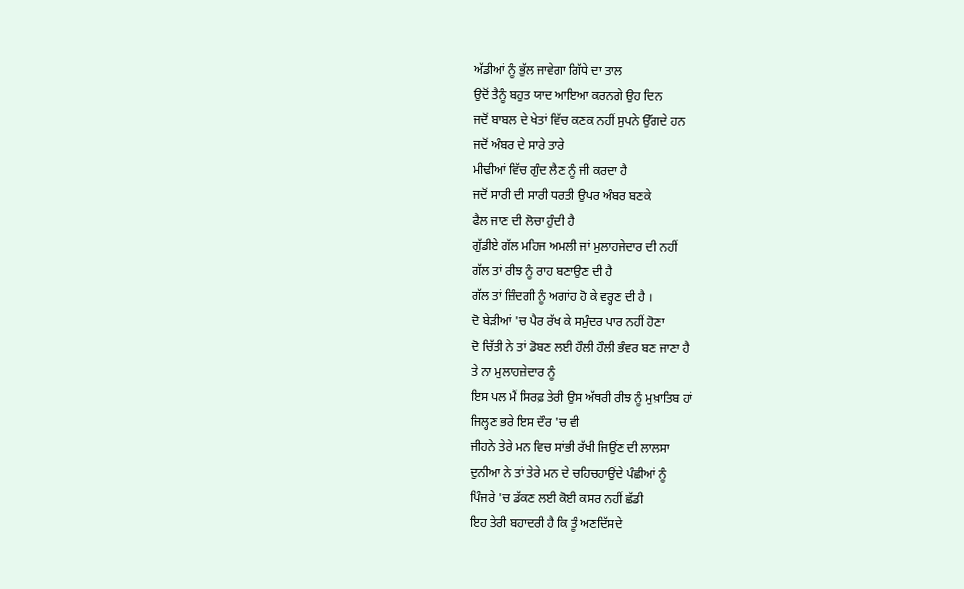ਅੱਡੀਆਂ ਨੂੰ ਭੁੱਲ ਜਾਵੇਗਾ ਗਿੱਧੇ ਦਾ ਤਾਲ
ਉਦੋਂ ਤੈਨੂੰ ਬਹੁਤ ਯਾਦ ਆਇਆ ਕਰਨਗੇ ਉਹ ਦਿਨ
ਜਦੋਂ ਬਾਬਲ ਦੇ ਖੇਤਾਂ ਵਿੱਚ ਕਣਕ ਨਹੀਂ ਸੁਪਨੇ ਉੱਗਦੇ ਹਨ
ਜਦੋਂ ਅੰਬਰ ਦੇ ਸਾਰੇ ਤਾਰੇ
ਮੀਢੀਆਂ ਵਿੱਚ ਗੁੰਦ ਲੈਣ ਨੂੰ ਜੀ ਕਰਦਾ ਹੈ
ਜਦੋਂ ਸਾਰੀ ਦੀ ਸਾਰੀ ਧਰਤੀ ਉਪਰ ਅੰਬਰ ਬਣਕੇ
ਫੈਲ ਜਾਣ ਦੀ ਲੋਚਾ ਹੁੰਦੀ ਹੈ
ਗੁੱਡੀਏ ਗੱਲ ਮਹਿਜ ਅਮਲੀ ਜਾਂ ਮੁਲਾਹਜੇਦਾਰ ਦੀ ਨਹੀਂ
ਗੱਲ ਤਾਂ ਰੀਝ ਨੂੰ ਰਾਹ ਬਣਾਉਣ ਦੀ ਹੈ
ਗੱਲ ਤਾਂ ਜ਼ਿੰਦਗੀ ਨੂੰ ਅਗਾਂਹ ਹੋ ਕੇ ਵਰ੍ਹਣ ਦੀ ਹੈ ।
ਦੋ ਬੇੜੀਆਂ 'ਚ ਪੈਰ ਰੱਖ ਕੇ ਸਮੁੰਦਰ ਪਾਰ ਨਹੀਂ ਹੋਣਾ
ਦੋ ਚਿੱਤੀ ਨੇ ਤਾਂ ਡੋਬਣ ਲਈ ਹੌਲੀ ਹੌਲੀ ਭੰਵਰ ਬਣ ਜਾਣਾ ਹੈ
ਤੇ ਨਾ ਮੁਲਾਹਜ਼ੇਦਾਰ ਨੂੰ
ਇਸ ਪਲ ਮੈਂ ਸਿਰਫ਼ ਤੇਰੀ ਉਸ ਅੱਥਰੀ ਰੀਝ ਨੂੰ ਮੁਖ਼ਾਤਿਬ ਹਾਂ
ਜਿਲ੍ਹਣ ਭਰੇ ਇਸ ਦੌਰ 'ਚ ਵੀ
ਜੀਹਨੇ ਤੇਰੇ ਮਨ ਵਿਚ ਸਾਂਭੀ ਰੱਖੀ ਜਿਉਂਣ ਦੀ ਲਾਲਸਾ
ਦੁਨੀਆ ਨੇ ਤਾਂ ਤੇਰੇ ਮਨ ਦੇ ਚਹਿਚਹਾਉਂਦੇ ਪੰਛੀਆਂ ਨੂੰ
ਪਿੰਜਰੇ 'ਚ ਡੱਕਣ ਲਈ ਕੋਈ ਕਸਰ ਨਹੀਂ ਛੱਡੀ
ਇਹ ਤੇਰੀ ਬਹਾਦਰੀ ਹੈ ਕਿ ਤੂੰ ਅਣਦਿੱਸਦੇ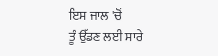ਇਸ ਜਾਲ 'ਚੋਂ
ਤੂੰ ਉੱਡਣ ਲਈ ਸਾਰੇ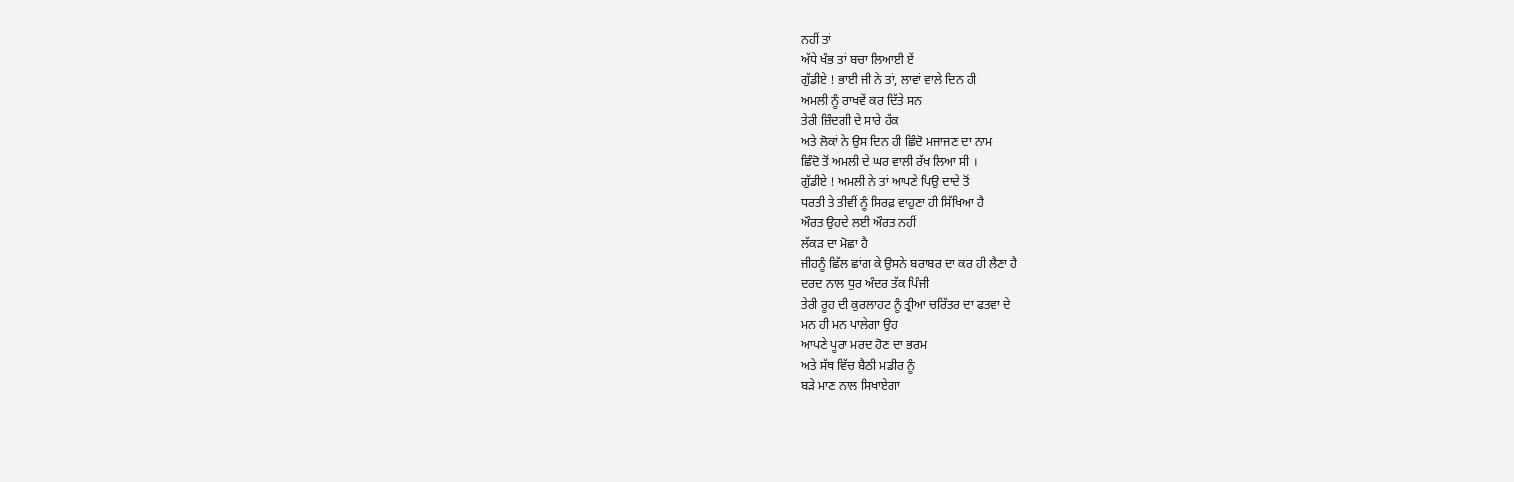ਨਹੀਂ ਤਾਂ
ਅੱਧੇ ਖੰਭ ਤਾਂ ਬਚਾ ਲਿਆਈ ਏਂ
ਗੁੱਡੀਏ ! ਭਾਈ ਜੀ ਨੇ ਤਾਂ, ਲਾਵਾਂ ਵਾਲੇ ਦਿਨ ਹੀ
ਅਮਲੀ ਨੂੰ ਰਾਖਵੇਂ ਕਰ ਦਿੱਤੇ ਸਨ
ਤੇਰੀ ਜ਼ਿੰਦਗੀ ਦੇ ਸਾਰੇ ਹੱਕ
ਅਤੇ ਲੋਕਾਂ ਨੇ ਉਸ ਦਿਨ ਹੀ ਛਿੰਦੋ ਮਜਾਜਣ ਦਾ ਨਾਮ
ਛਿੰਦੋ ਤੋਂ ਅਮਲੀ ਦੇ ਘਰ ਵਾਲੀ ਰੱਖ ਲਿਆ ਸੀ ।
ਗੁੱਡੀਏ ! ਅਮਲੀ ਨੇ ਤਾਂ ਆਪਣੇ ਪਿਉ ਦਾਦੇ ਤੋਂ
ਧਰਤੀ ਤੇ ਤੀਵੀਂ ਨੂੰ ਸਿਰਫ਼ ਵਾਹੁਣਾ ਹੀ ਸਿੱਖਿਆ ਹੈ
ਔਰਤ ਉਹਦੇ ਲਈ ਔਰਤ ਨਹੀਂ
ਲੱਕੜ ਦਾ ਮੋਛਾ ਹੈ
ਜੀਹਨੂੰ ਛਿੱਲ ਛਾਂਗ ਕੇ ਉਸਨੇ ਬਰਾਬਰ ਦਾ ਕਰ ਹੀ ਲੈਣਾ ਹੈ
ਦਰਦ ਨਾਲ ਧੁਰ ਅੰਦਰ ਤੱਕ ਪਿੰਜੀ
ਤੇਰੀ ਰੂਹ ਦੀ ਕੁਰਲਾਹਟ ਨੂੰ ਤ੍ਰੀਆ ਚਰਿੱਤਰ ਦਾ ਫਤਵਾ ਦੇ
ਮਨ ਹੀ ਮਨ ਪਾਲੇਗਾ ਉਹ
ਆਪਣੇ ਪੂਰਾ ਮਰਦ ਹੋਣ ਦਾ ਭਰਮ
ਅਤੇ ਸੱਥ ਵਿੱਚ ਬੈਠੀ ਮਡੀਰ ਨੂੰ
ਬੜੇ ਮਾਣ ਨਾਲ ਸਿਖਾਏਗਾ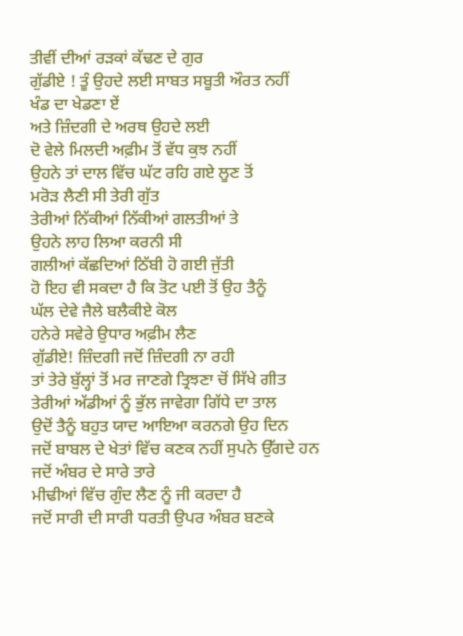ਤੀਵੀਂ ਦੀਆਂ ਰੜਕਾਂ ਕੱਢਣ ਦੇ ਗੁਰ
ਗੁੱਡੀਏ ! ਤੂੰ ਉਹਦੇ ਲਈ ਸਾਬਤ ਸਬੂਤੀ ਔਰਤ ਨਹੀਂ
ਖੰਡ ਦਾ ਖੇਡਣਾ ਏਂ
ਅਤੇ ਜ਼ਿੰਦਗੀ ਦੇ ਅਰਥ ਉਹਦੇ ਲਈ
ਦੋ ਵੇਲੇ ਮਿਲਦੀ ਅਫ਼ੀਮ ਤੋਂ ਵੱਧ ਕੁਝ ਨਹੀਂ
ਉਹਨੇ ਤਾਂ ਦਾਲ ਵਿੱਚ ਘੱਟ ਰਹਿ ਗਏ ਲੂਣ ਤੋਂ
ਮਰੋੜ ਲੈਣੀ ਸੀ ਤੇਰੀ ਗੁੱਤ
ਤੇਰੀਆਂ ਨਿੱਕੀਆਂ ਨਿੱਕੀਆਂ ਗਲਤੀਆਂ ਤੇ
ਉਹਨੇ ਲਾਹ ਲਿਆ ਕਰਨੀ ਸੀ
ਗਲੀਆਂ ਕੱਛਦਿਆਂ ਠਿੱਬੀ ਹੋ ਗਈ ਜੁੱਤੀ
ਹੋ ਇਹ ਵੀ ਸਕਦਾ ਹੈ ਕਿ ਤੋਟ ਪਈ ਤੋਂ ਉਹ ਤੈਨੂੰ
ਘੱਲ ਦੇਵੇ ਜੈਲੇ ਬਲੈਕੀਏ ਕੋਲ
ਹਨੇਰੇ ਸਵੇਰੇ ਉਧਾਰ ਅਫ਼ੀਮ ਲੈਣ
ਗੁੱਡੀਏ! ਜ਼ਿੰਦਗੀ ਜਦੋਂ ਜ਼ਿੰਦਗੀ ਨਾ ਰਹੀ
ਤਾਂ ਤੇਰੇ ਬੁੱਲ੍ਹਾਂ ਤੋਂ ਮਰ ਜਾਣਗੇ ਤ੍ਰਿਝਣਾ ਚੋਂ ਸਿੱਖੇ ਗੀਤ
ਤੇਰੀਆਂ ਅੱਡੀਆਂ ਨੂੰ ਭੁੱਲ ਜਾਵੇਗਾ ਗਿੱਧੇ ਦਾ ਤਾਲ
ਉਦੋਂ ਤੈਨੂੰ ਬਹੁਤ ਯਾਦ ਆਇਆ ਕਰਨਗੇ ਉਹ ਦਿਨ
ਜਦੋਂ ਬਾਬਲ ਦੇ ਖੇਤਾਂ ਵਿੱਚ ਕਣਕ ਨਹੀਂ ਸੁਪਨੇ ਉੱਗਦੇ ਹਨ
ਜਦੋਂ ਅੰਬਰ ਦੇ ਸਾਰੇ ਤਾਰੇ
ਮੀਢੀਆਂ ਵਿੱਚ ਗੁੰਦ ਲੈਣ ਨੂੰ ਜੀ ਕਰਦਾ ਹੈ
ਜਦੋਂ ਸਾਰੀ ਦੀ ਸਾਰੀ ਧਰਤੀ ਉਪਰ ਅੰਬਰ ਬਣਕੇ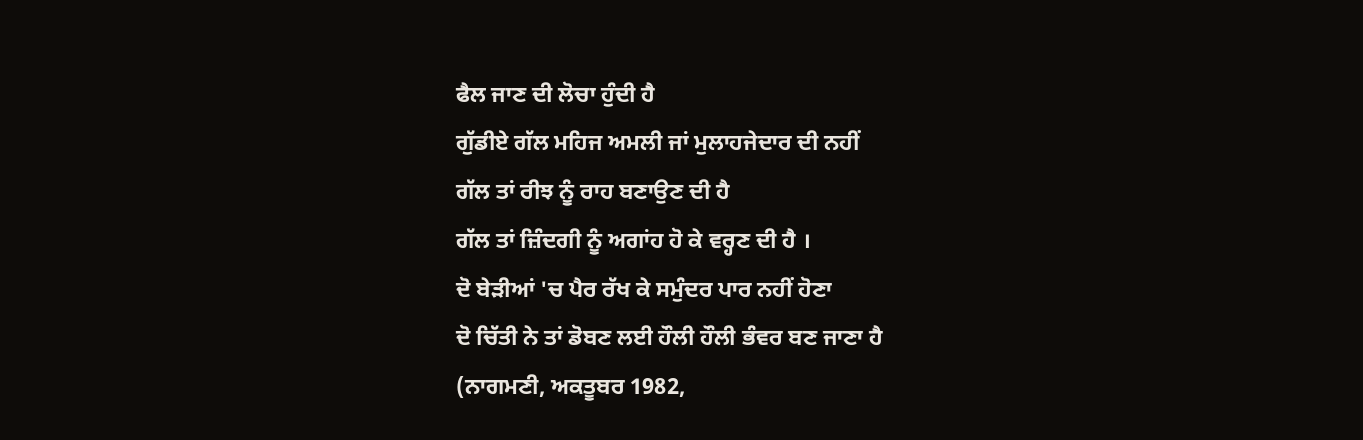ਫੈਲ ਜਾਣ ਦੀ ਲੋਚਾ ਹੁੰਦੀ ਹੈ
ਗੁੱਡੀਏ ਗੱਲ ਮਹਿਜ ਅਮਲੀ ਜਾਂ ਮੁਲਾਹਜੇਦਾਰ ਦੀ ਨਹੀਂ
ਗੱਲ ਤਾਂ ਰੀਝ ਨੂੰ ਰਾਹ ਬਣਾਉਣ ਦੀ ਹੈ
ਗੱਲ ਤਾਂ ਜ਼ਿੰਦਗੀ ਨੂੰ ਅਗਾਂਹ ਹੋ ਕੇ ਵਰ੍ਹਣ ਦੀ ਹੈ ।
ਦੋ ਬੇੜੀਆਂ 'ਚ ਪੈਰ ਰੱਖ ਕੇ ਸਮੁੰਦਰ ਪਾਰ ਨਹੀਂ ਹੋਣਾ
ਦੋ ਚਿੱਤੀ ਨੇ ਤਾਂ ਡੋਬਣ ਲਈ ਹੌਲੀ ਹੌਲੀ ਭੰਵਰ ਬਣ ਜਾਣਾ ਹੈ
(ਨਾਗਮਣੀ, ਅਕਤੂਬਰ 1982,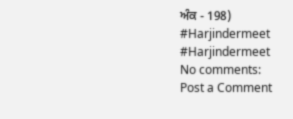ਅੰਕ - 198)
#Harjindermeet
#Harjindermeet
No comments:
Post a Comment